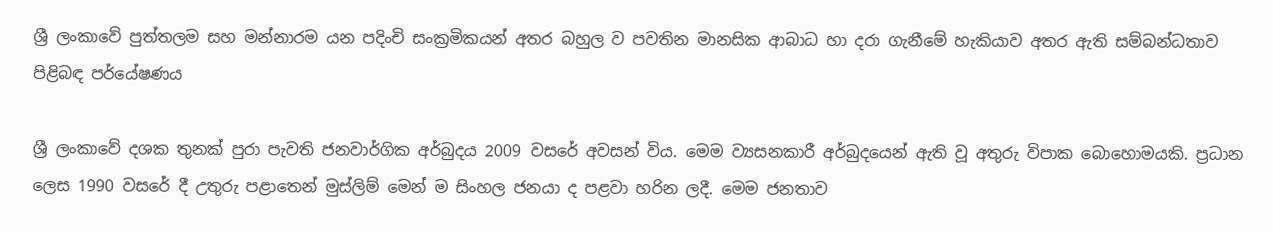ශ්‍රී ලංකාවේ පුත්තලම සහ මන්නාරම යන පදිංචි සංක්‍රමිකයන් අතර බහුල ව පවතින මානසික ආබාධ හා දරා ගැනීමේ හැකියාව අතර ඇති සම්බන්ධතාව පිළිබඳ පර්යේෂණය

ශ්‍රී ලංකාවේ දශක තුනක් පුරා පැවති ජනවාර්ගික අර්බුදය 2009 වසරේ අවසන් විය. මෙම ව්‍යසනකාරී අර්බුදයෙන් ඇති වූ අතුරු විපාක බොහොමයකි. ප්‍රධාන ලෙස 1990 වසරේ දී උතුරු පළාතෙන් මුස්ලිම් මෙන් ම සිංහල ජනයා ද පළවා හරින ලදී. මෙම ජනතාව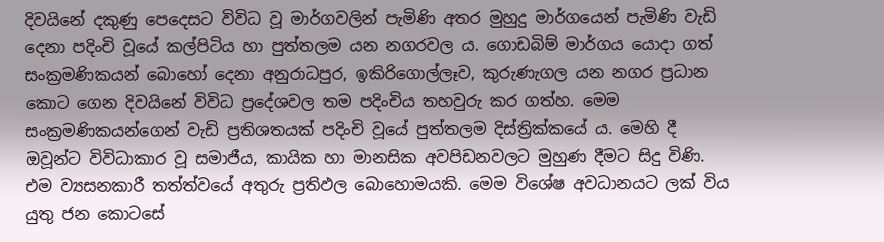දිවයිනේ දකුණු පෙදෙසට විවිධ වූ මාර්ගවලින් පැමිණි අතර මුහුදු මාර්ගයෙන් පැමිණි වැඩි දෙනා පදිංචි වූයේ කල්පිටිය හා පුත්තලම යන නගරවල ය. ගොඩබිම් මාර්ගය යොදා ගත් සංක්‍රමණිකයන් බොහෝ දෙනා අනුරාධපුර, ඉකිරිගොල්ලෑව, කුරුණැගල යන නගර ප්‍රධාන කොට ගෙන දිවයිනේ විවිධ ප්‍රදේශවල තම පදිංචිය තහවුරු කර ගත්හ. මෙම සංක්‍රමණිකයන්ගෙන් වැඩි ප්‍රතිශතයක් පදිංචි වූයේ පුත්තලම දිස්ත්‍රික්කයේ ය. මෙහි දී ඔවූන්ට විවිධාකාර වූ සමාජීය, කායික හා මානසික අවපිඩනවලට මුහුණ දීමට සිදු විණි. එම ව්‍යසනකාරී තත්ත්වයේ අතුරු ප්‍රතිඵල බොහොමයකි. මෙම විශේෂ අවධානයට ලක් විය යුතු ජන කොටසේ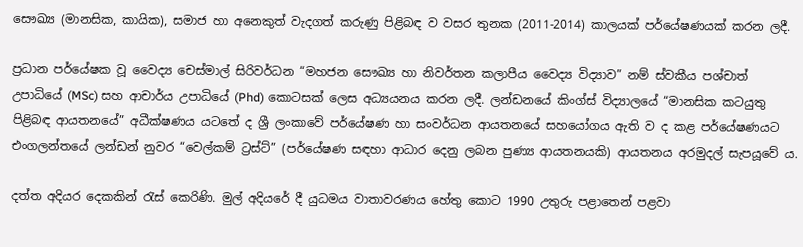සෞඛ්‍ය (මානසික, කායික), සමාජ හා අනෙකුත් වැදගත් කරුණු පිළිබඳ ව වසර තුනක (2011-2014) කාලයක් පර්යේෂණයක් කරන ලදී.

ප්‍රධාන පර්යේෂක වූ වෛද්‍ය චෙස්මාල් සිරිවර්ධන “මහජන සෞඛ්‍ය හා නිවර්තන කලාපීය වෛද්‍ය විද්‍යාව” නම් ස්වකීය පශ්චාත් උපාධියේ (MSc) සහ ආචාර්ය උපාධියේ (Phd) කොටසක් ලෙස අධ්‍යයනය කරන ලදී. ලන්ඩනයේ කිංග්ස් විද්‍යාලයේ “මානසික කටයුතු පිළිබඳ ආයතනයේ” අධීක්ෂණය යටතේ ද ශ්‍රී ලංකාවේ පර්යේෂණ හා සංවර්ධන ආයතනයේ සහයෝගය ඇති ව ද කළ පර්යේෂණයට එංගලන්තයේ ලන්ඩන් නුවර “වෙල්කම් ට්‍රස්ට්” (පර්යේෂණ සඳහා ආධාර දෙනු ලබන පුණ්‍ය ආයතනයකි) ආයතනය අරමුදල් සැපයූවේ ය.

දත්ත අදියර දෙකකින් රැස් කෙරිණි. මුල් අදියරේ දී යුධමය වාතාවරණය හේතු කොට 1990 උතුරු පළාතෙන් පළවා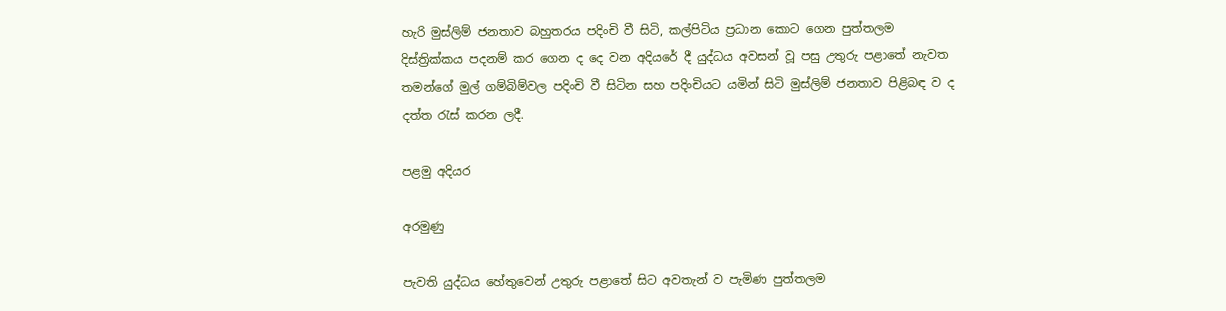හැරි මුස්ලිම් ජනතාව බහුතරය පදිංචි වී සිටි, කල්පිටිය ප්‍රධාන කොට ගෙන පුත්තලම දිස්ත්‍රික්කය පදනම් කර ගෙන ද දෙ වන අදියරේ දී යුද්ධය අවසන් වූ පසු උතුරු පළාතේ නැවත තමන්ගේ මුල් ගම්බිම්වල පදිංචි වී සිටින සහ පදිංචියට යමින් සිටි මුස්ලිම් ජනතාව පිළිබඳ ව ද දත්ත රැස් කරන ලදී.

පළමු අදියර

අරමුණු

පැවති යුද්ධය හේතුවෙන් උතුරු පළාතේ සිට අවතැන් ව පැමිණ පුත්තලම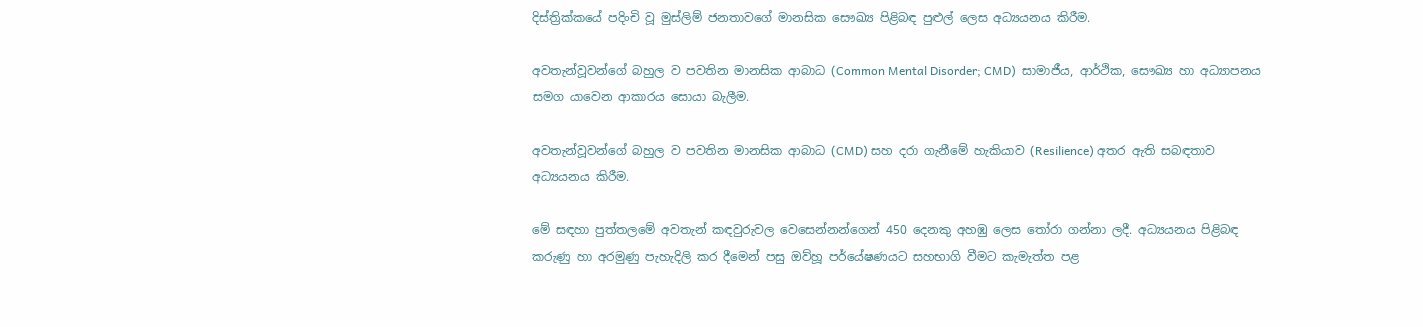දිස්ත්‍රික්කයේ පදිංචි වූ මුස්ලිම් ජනතාවගේ මානසික සෞඛ්‍ය පිළිබඳ පුළුල් ලෙස අධ්‍යයනය කිරීම.

අවතැන්වූවන්ගේ බහුල ව පවතින මානසික ආබාධ (Common Mental Disorder; CMD)  සාමාජීය, ආර්ථික, සෞඛ්‍ය හා අධ්‍යාපනය සමග යාවෙන ආකාරය සොයා බැලීම.

අවතැන්වූවන්ගේ බහුල ව පවතින මානසික ආබාධ (CMD) සහ දරා ගැනීමේ හැකියාව (Resilience) අතර ඇති සබඳතාව අධ්‍යයනය කිරීම.

මේ සඳහා පුත්තලමේ අවතැන් කඳවුරුවල වෙසෙන්නන්ගෙන් 450 දෙනකු අහඹු ලෙස තෝරා ගන්නා ලදී. අධ්‍යයනය පිළිබඳ කරුණු හා අරමුණු පැහැදිලි කර දීමෙන් පසු ඔව්හූ පර්යේෂණයට සහභාගි වීමට කැමැත්ත පළ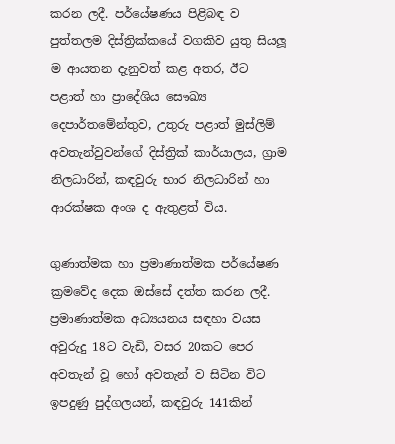කරන ලදී. පර්යේෂණය පිළිබඳ ව පුත්තලම දිස්ත්‍රික්කයේ වගකිව යුතු සියලූ ම ආයතන දැනුවත් කළ අතර, ඊට පළාත් හා ප්‍රාදේශිය සෞඛ්‍ය දෙපාර්තමේන්තුව, උතුරු පළාත් මුස්ලිම් අවතැන්වුවන්ගේ දිස්ත්‍රික් කාර්යාලය, ග්‍රාම නිලධාරින්, කඳවුරු භාර නිලධාරින් හා ආරක්ෂක අංශ ද ඇතුළත් විය.

ගුණාත්මක හා ප්‍රමාණාත්මක පර්යේෂණ ක්‍රමවේද දෙක ඔස්සේ දත්ත කරන ලදී. ප්‍රමාණාත්මක අධ්‍යයනය සඳහා වයස අවුරුදු 18ට වැඩි, වසර 20කට පෙර අවතැන් වූ හෝ අවතැන් ව සිටින විට ඉපදුණු පුද්ගලයන්, කඳවුරු 141කින්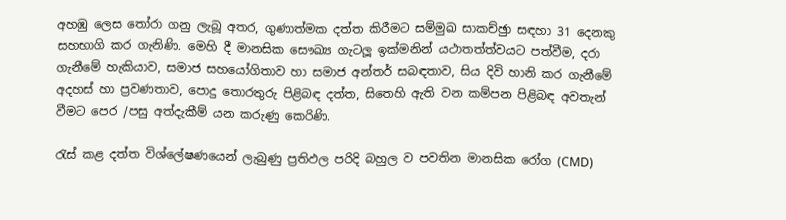අහඹු ලෙස තෝරා ගනු ලැබූ අතර, ගුණාත්මක දත්ත කිරීමට සම්මුඛ සාකච්ඡුා සඳහා 31 දෙනකු සහභාගි කර ගැනිණි. මෙහි දී මානසික සෞඛ්‍ය ගැටලූ ඉක්මනින් යථාතත්ත්වයට පත්වීම, දරා ගැනීමේ හැකියාව, සමාජ සහයෝගිතාව හා සමාජ අන්තර් සබඳතාව, සිය දිවි හානි කර ගැනීමේ අදහස් හා ප්‍රවණතාව, පොදු තොරතුරු පිළිබඳ දත්ත, සිතෙහි ඇති වන කම්පන පිළිබඳ අවතැන් වීමට පෙර /පසු අත්දැකීම් යන කරුණු කෙරිණි.

රැස් කළ දත්ත විශ්ලේෂණයෙන් ලැබුණු ප්‍රතිඵල පරිදි බහුල ව පවතින මානසික රෝග (CMD)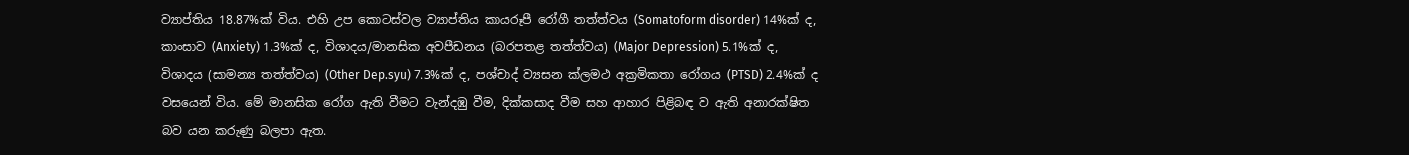ව්‍යාප්තිය 18.87%ක් විය. එහි උප කොටස්වල ව්‍යාප්තිය කායරූපී රෝගී තත්ත්වය (Somatoform disorder) 14%ක් ද, කාංසාව (Anxiety) 1.3%ක් ද, විශාදය/මානසික අවපීඩනය (බරපතළ තත්ත්වය) (Major Depression) 5.1%ක් ද, විශාදය (සාමන්‍ය තත්ත්වය) (Other Dep.syu) 7.3%ක් ද, පශ්චාද් ව්‍යසන ක්ලමථ අක්‍රමිකතා රෝගය (PTSD) 2.4%ක් ද වසයෙන් විය. මේ මානසික රෝග ඇති වීමට වැන්දඹු වීම, දික්කසාද වීම සහ ආහාර පිළිබඳ ව ඇති අනාරක්ෂිත බව යන කරුණු බලපා ඇත.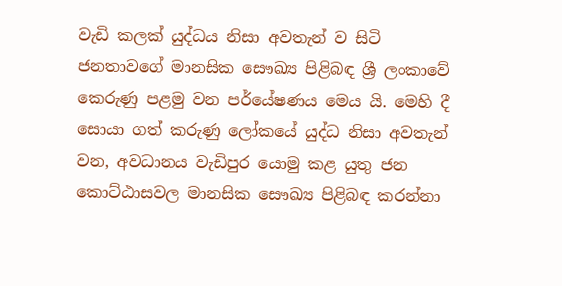වැඩි කලක් යුද්ධය නිසා අවතැන් ව සිටි ජනතාවගේ මානසික සෞඛ්‍ය පිළිබඳ ශ්‍රී ලංකාවේ කෙරුණු පළමු වන පර්යේෂණය මෙය යි. මෙහි දී සොයා ගත් කරුණු ලෝකයේ යුද්ධ නිසා අවතැන් වන, අවධානය වැඩිපුර යොමු කළ යුතු ජන කොට්ඨාසවල මානසික සෞඛ්‍ය පිළිබඳ කරන්නා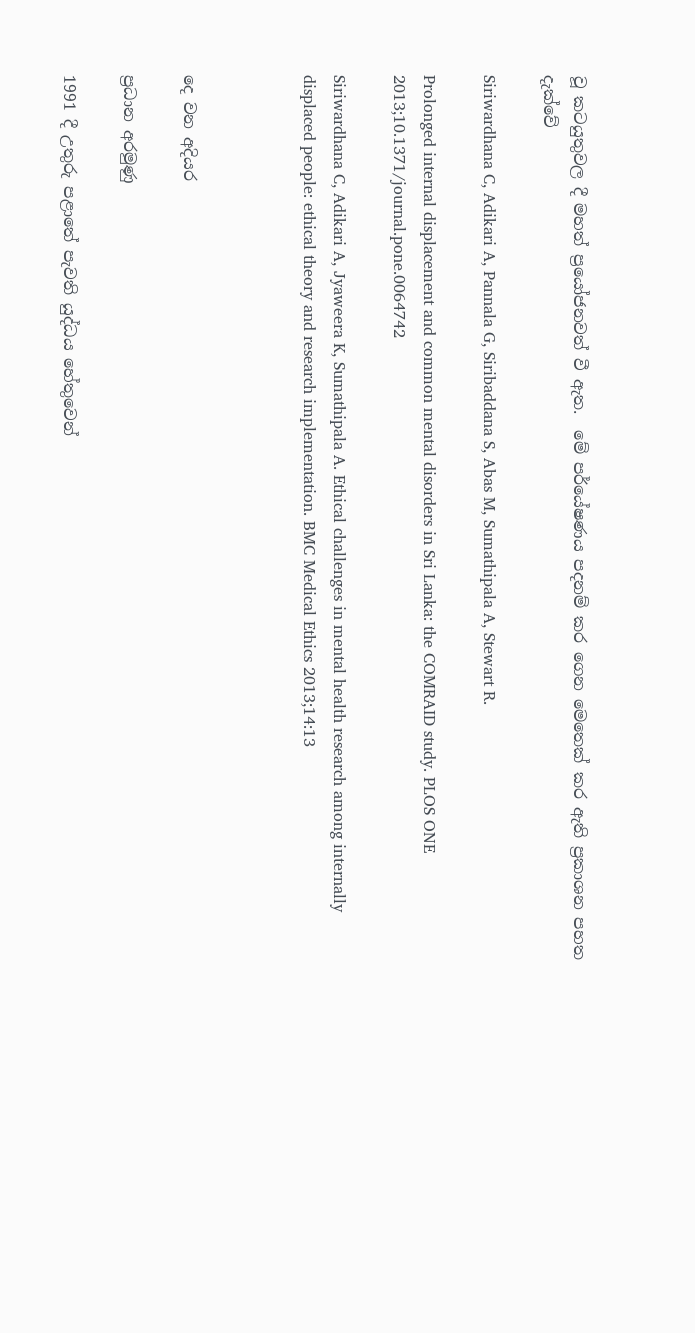වූ කටයුතුවල දී මහත් ප්‍රයෝජනවත් වී ඇත.  මේ පර්යේෂණය පදනම් කර ගෙන මෙතෙක් කර ඇති ප්‍රකාශන පහත දැක්වේ

Siriwardhana C, Adikari A, Pannala G, Siribaddana S, Abas M, Sumathipala A, Stewart R.

Prolonged internal displacement and common mental disorders in Sri Lanka: the COMRAID study. PLOS ONE 2013;10.1371/journal.pone.0064742

Siriwardhana C, Adikari A, Jyaweera K, Sumathipala A. Ethical challenges in mental health research among internally displaced people: ethical theory and research implementation. BMC Medical Ethics 2013;14:13



දෙ වන අදියර

ප්‍රධාන අරමුණු

1991 දී උතුරු පළාතේ පැවති යුද්ධය හේතුවෙන්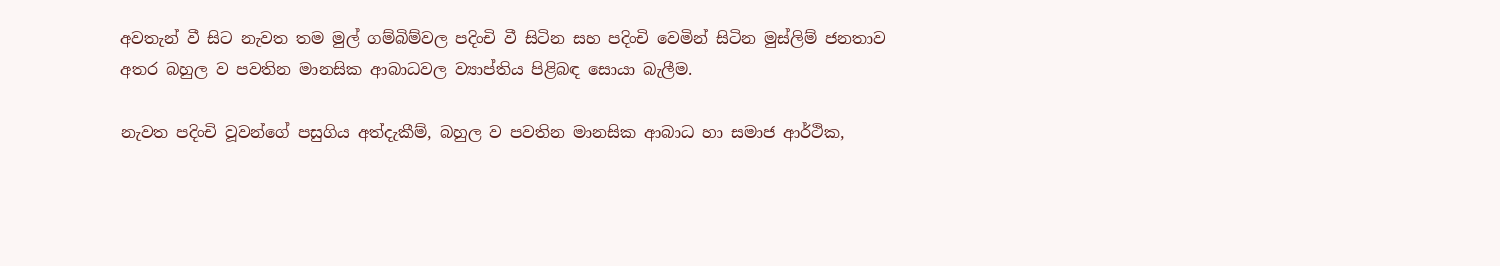අවතැන් වී සිට නැවත තම මුල් ගම්බිම්වල පදිංචි වී සිටින සහ පදිංචි වෙමින් සිටින මුස්ලිම් ජනතාව අතර බහුල ව පවතින මානසික ආබාධවල ව්‍යාප්තිය පිළිබඳ සොයා බැලීම.

නැවත පදිංචි වූවන්ගේ පසුගිය අත්දැකීම්, බහුල ව පවතින මානසික ආබාධ හා සමාජ ආර්ථික,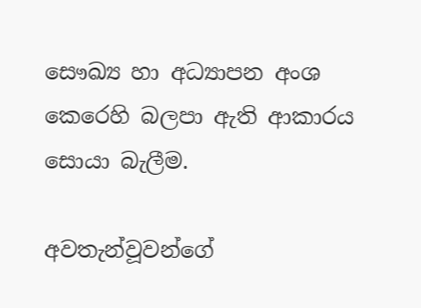සෞඛ්‍ය හා අධ්‍යාපන අංශ කෙරෙහි බලපා ඇති ආකාරය සොයා බැලීම.

අවතැන්වූවන්ගේ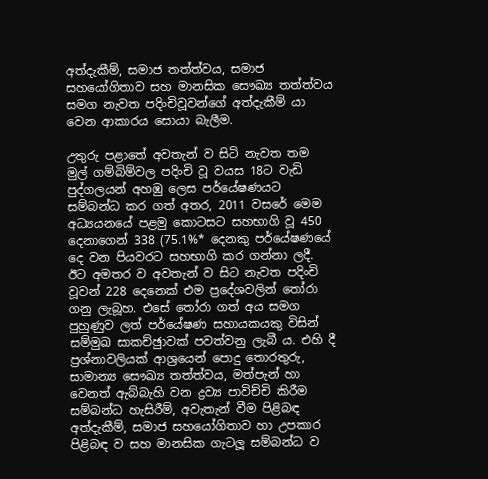අත්දැකීම්, සමාජ තත්ත්වය, සමාජ සහයෝගිතාව සහ මානසික සෞඛ්‍ය තත්ත්වය සමග නැවත පදිංචිවූවන්ගේ අත්දැකීම් යා වෙන ආකාරය සොයා බැලීම.

උතුරු පළාතේ අවතැන් ව සිටි නැවත තම මුල් ගම්බිම්වල පදිංචි වූ වයස 18ට වැඩි පුද්ගලයන් අහඹු ලෙස පර්යේෂණයට සම්බන්ධ කර ගත් අතර, 2011 වසරේ මෙම අධ්‍යයනයේ පළමු කොටසට සහභාගි වූ 450 දෙනාගෙන් 338 (75.1%* දෙනකු පර්යේෂණයේ දෙ වන පියවරට සහභාගි කර ගන්නා ලදී. ඊට අමතර ව අවතැන් ව සිට නැවත පදිංචි වූවන් 228 දෙනෙක් එම ප්‍රදේශවලින් තෝරා ගනු ලැබූහ. එසේ තෝරා ගත් අය සමග පුහුණුව ලත් පර්යේෂණ සහායකයකු විසින් සම්මුඛ සාකච්ඡුාවක් පවත්වනු ලැබී ය. එහි දී ප්‍රශ්නාවලියක් ආශ්‍රයෙන් පොදු තොරතුරු, සාමාන්‍ය සෞඛ්‍ය තත්ත්වය, මත්පැන් හා වෙනත් ඇබ්බැහි වන ද්‍රව්‍ය පාවිච්චි කිරීම සම්බන්ධ හැසිරීම්, අවැතැන් වීම පිළිබඳ අත්දැකීම්, සමාජ සහයෝගිතාව හා උපකාර පිළිබඳ ව සහ මානසික ගැටලූ සම්බන්ධ ව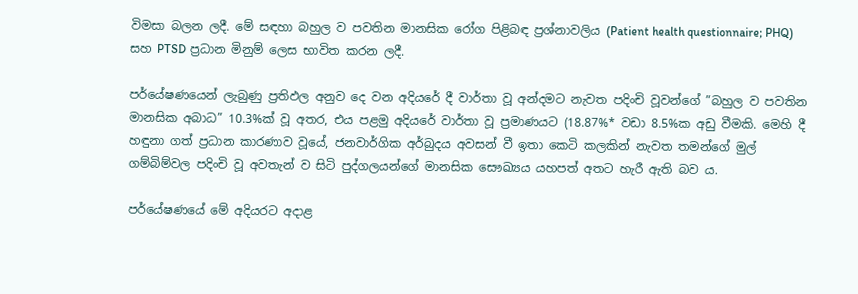විමසා බලන ලදී. මේ සඳහා බහුල ව පවතින මානසික රෝග පිළිබඳ ප්‍රශ්නාවලිය (Patient health questionnaire; PHQ) සහ PTSD ප්‍රධාන මිනුම් ලෙස භාවිත කරන ලදී.

පර්යේෂණයෙන් ලැබුණු ප්‍රතිඵල අනුව දෙ වන අදියරේ දී වාර්තා වූ අන්දමට නැවත පදිංචි වූවන්ගේ ”බහුල ව පවතින මානසික අබාධ” 10.3%ක් වූ අතර, එය පළමු අදියරේ වාර්තා වූ ප්‍රමාණයට (18.87%* වඩා 8.5%ක අඩු වීමකි. මෙහි දී හඳුනා ගත් ප්‍රධාන කාරණාව වූයේ, ජනවාර්ගික අර්බුදය අවසන් වී ඉතා කෙටි කලකින් නැවත තමන්ගේ මුල් ගම්බිම්වල පදිංචි වූ අවතැන් ව සිටි පුද්ගලයන්ගේ මානසික සෞඛ්‍යය යහපත් අතට හැරී ඇති බව ය.

පර්යේෂණයේ මේ අදියරට අදාළ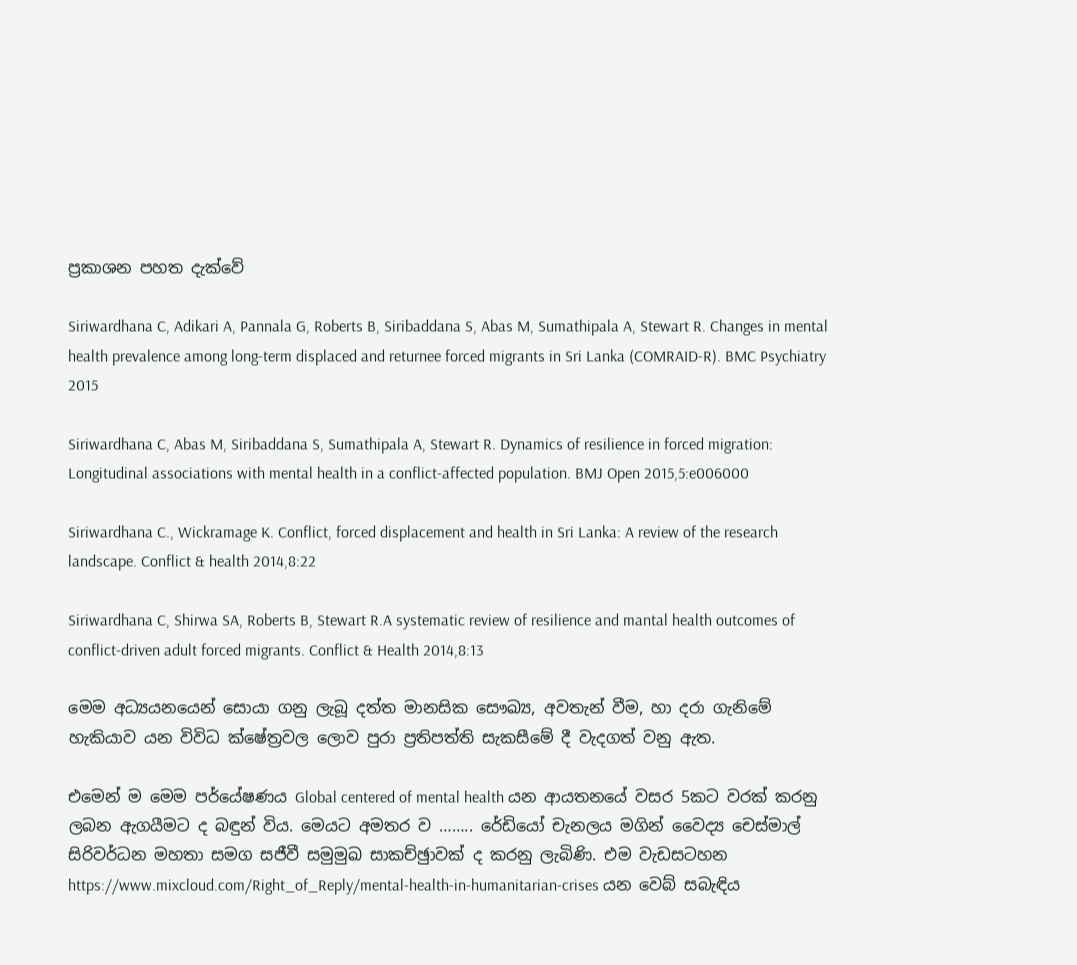ප්‍රකාශන පහත දැක්වේ

Siriwardhana C, Adikari A, Pannala G, Roberts B, Siribaddana S, Abas M, Sumathipala A, Stewart R. Changes in mental health prevalence among long-term displaced and returnee forced migrants in Sri Lanka (COMRAID-R). BMC Psychiatry 2015

Siriwardhana C, Abas M, Siribaddana S, Sumathipala A, Stewart R. Dynamics of resilience in forced migration: Longitudinal associations with mental health in a conflict-affected population. BMJ Open 2015,5:e006000

Siriwardhana C., Wickramage K. Conflict, forced displacement and health in Sri Lanka: A review of the research landscape. Conflict & health 2014,8:22

Siriwardhana C, Shirwa SA, Roberts B, Stewart R.A systematic review of resilience and mantal health outcomes of conflict-driven adult forced migrants. Conflict & Health 2014,8:13

මෙම අධ්‍යයනයෙන් සොයා ගනු ලැබූ දත්ත මානසික සෞඛ්‍ය, අවතැන් වීම, හා දරා ගැනිමේ හැකියාව යන විවිධ ක්ෂේත්‍රවල ලොව පුරා ප්‍රතිපත්ති සැකසීමේ දී වැදගත් වනු ඇත.

එමෙන් ම මෙම පර්යේෂණය Global centered of mental health යන ආයතනයේ වසර 5කට වරක් කරනු ලබන ඇගයීමට ද බඳුන් විය. මෙයට අමතර ව …….. රේඩියෝ චැනලය මගින් වෛද්‍ය චෙස්මාල් සිරිවර්ධන මහතා සමග සජීවී සමුමුඛ සාකච්ඡුාවක් ද කරනු ලැබිණි. එම වැඩසටහන https://www.mixcloud.com/Right_of_Reply/mental-health-in-humanitarian-crises යන වෙබ් සබැඳිය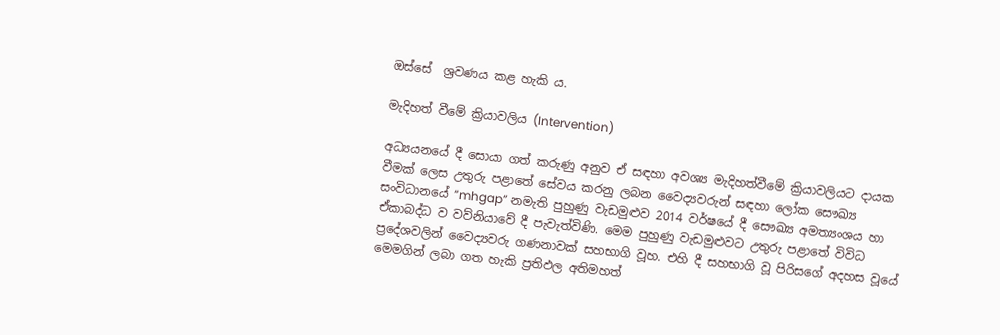ඔස්සේ  ශ්‍රවණය කළ හැකි ය.

මැදිහත් වීමේ ක්‍රියාවලිය (Intervention)

අධ්‍යයනයේ දී සොයා ගත් කරුණු අනුව ඒ සඳහා අවශ්‍ය මැදිහත්වීමේ ක්‍රියාවලියට දායක වීමක් ලෙස උතුරු පළාතේ සේවය කරනු ලබන වෛද්‍යවරුන් සඳහා ලෝක සෞඛ්‍ය සංවිධානයේ “mhgap” නමැති පුහුණු වැඩමුළුව 2014 වර්ෂයේ දී සෞඛ්‍ය අමත්‍යංශය හා ඒකාබද්ධ ව වව්නියාවේ දී පැවැත්විණි. මෙම පුහුණු වැඩමුළුවට උතුරු පළාතේ විවිධ ප්‍රදේශවලින් වෛද්‍යවරු ගණනාවක් සහභාගි වූහ. එහි දී සහභාගි වූ පිරිසගේ අදහස වූයේ මෙමගින් ලබා ගත හැකි ප්‍රතිඵල අතිමහත්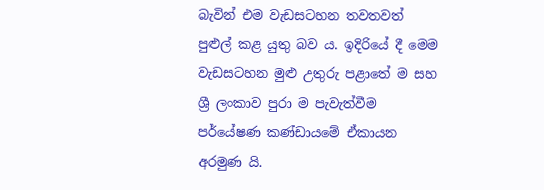බැවින් එම වැඩසටහන තවතවත් පුළුල් කළ යුතු බව ය. ඉදිරියේ දී මෙම වැඩසටහන මුළු උතුරු පළාතේ ම සහ ශ්‍රී ලංකාව පුරා ම පැවැත්වීම පර්යේෂණ කණ්ඩායමේ ඒකායන අරමුණ යි.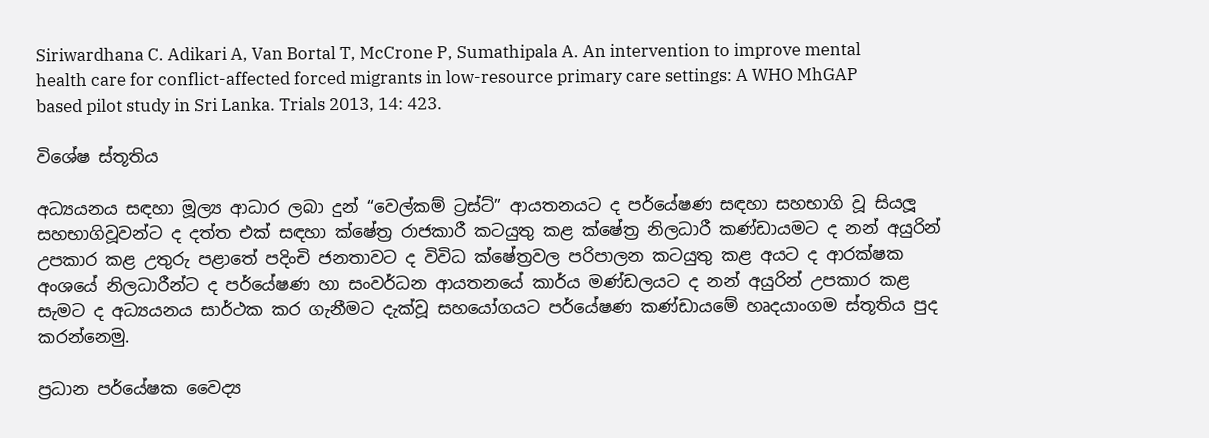Siriwardhana C. Adikari A, Van Bortal T, McCrone P, Sumathipala A. An intervention to improve mental health care for conflict-affected forced migrants in low-resource primary care settings: A WHO MhGAP based pilot study in Sri Lanka. Trials 2013, 14: 423.

විශේෂ ස්තූතිය

අධ්‍යයනය සඳහා මූල්‍ය ආධාර ලබා දුන් “වෙල්කම් ට්‍රස්ට්” ආයතනයට ද පර්යේෂණ සඳහා සහභාගි වූ සියලූ සහභාගිවූවන්ට ද දත්ත එක් සඳහා ක්ෂේත්‍ර රාජකාරී කටයුතු කළ ක්ෂේත්‍ර නිලධාරී කණ්ඩායමට ද නන් අයුරින් උපකාර කළ උතුරු පළාතේ පදිංචි ජනතාවට ද විවිධ ක්ෂේත්‍රවල පරිපාලන කටයුතු කළ අයට ද ආරක්ෂක අංශයේ නිලධාරීන්ට ද පර්යේෂණ හා සංවර්ධන ආයතනයේ කාර්ය මණ්ඩලයට ද නන් අයුරින් උපකාර කළ සැමට ද අධ්‍යයනය සාර්ථක කර ගැනීමට දැක්වූ සහයෝගයට පර්යේෂණ කණ්ඩායමේ හෘදයාංගම ස්තූතිය පුද කරන්නෙමු.

ප්‍රධාන පර්යේෂක වෛද්‍ය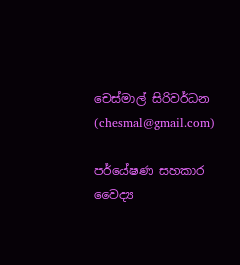චෙස්මාල් සිරිවර්ධන (chesmal@gmail.com)

පර්යේෂණ සහකාර වෛද්‍ය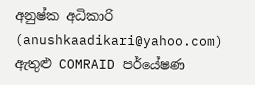අනුෂ්ක අධිකාරි (anushkaadikari@yahoo.com) ඇතුළු COMRAID පර්යේෂණ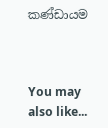කණ්ඩායම



You may also like...